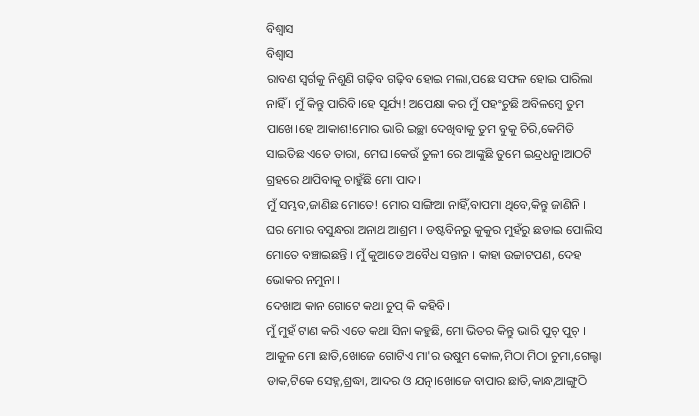ବିଶ୍ୱାସ
ବିଶ୍ୱାସ
ରାବଣ ସ୍ୱର୍ଗକୁ ନିଶୁଣି ଗଢ଼ିବ ଗଢ଼ିବ ହୋଇ ମଲା,ପଛେ ସଫଳ ହୋଇ ପାରିଲା ନାହିଁ । ମୁଁ କିନ୍ତୁ ପାରିବି।ହେ ସୂର୍ଯ୍ୟ! ଅପେକ୍ଷା କର ମୁଁ ପହଂଚୁଛି ଅବିଳମ୍ବେ ତୁମ ପାଖେ।ହେ ଆକାଶ!ମୋର ଭାରି ଇଚ୍ଛା ଦେଖିବାକୁ ତୁମ ବୁକୁ ଚିରି,କେମିତି ସାଇତିଛ ଏତେ ତାରା, ମେଘ।କେଉଁ ତୁଳୀ ରେ ଆଙ୍କୁଛି ତୁମେ ଇନ୍ଦ୍ରଧନୁ।ଆଠଟି ଗ୍ରହରେ ଥାପିବାକୁ ଚାହୁଁଛି ମୋ ପାଦ।
ମୁଁ ସମ୍ଭବ,ଜାଣିଛ ମୋତେ! ମୋର ସାଙ୍ଗିଆ ନାହିଁ,ବାପମା ଥିବେ,କିନ୍ତୁ ଜାଣିନି । ଘର ମୋର ବସୁନ୍ଧରା ଅନାଥ ଆଶ୍ରମ । ଡଷ୍ଟବିନରୁ କୁକୁର ମୁହଁରୁ ଛଡାଇ ପୋଲିସ ମୋତେ ବଞ୍ଚାଇଛନ୍ତି । ମୁଁ କୁଆଡେ ଅବୈଧ ସନ୍ତାନ । କାହା ଉଚ୍ଚାଟପଣ, ଦେହ ଭୋକର ନମୁନା ।
ଦେଖାଅ କାନ ଗୋଟେ କଥା ଚୁପ୍ କି କହିବି।
ମୁଁ ମୁହଁ ଟାଣ କରି ଏତେ କଥା ସିନା କହୁଛି, ମୋ ଭିତର କିନ୍ତୁ ଭାରି ପୁଚ୍ ପୁଚ୍ । ଆକୁଳ ମୋ ଛାତି,ଖୋଜେ ଗୋଟିଏ ମା'ର ଉଷୁମ କୋଳ,ମିଠା ମିଠା ଚୁମା,ଗେଲ୍ହା ଡାକ,ଟିକେ ସେହ୍ନ,ଶ୍ରଦ୍ଧା, ଆଦର ଓ ଯତ୍ନ।ଖୋଜେ ବାପାର ଛାତି,କାନ୍ଧ,ଆଙ୍ଗୁଠି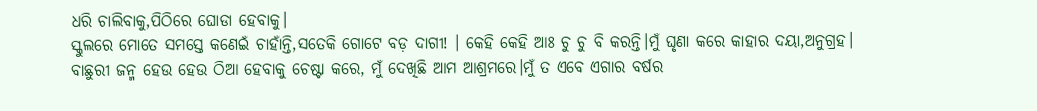ଧରି ଚାଲିବାକୁ,ପିଠିରେ ଘୋଡା ହେବାକୁ।
ସ୍କୁଲରେ ମୋତେ ସମସ୍ତେ କଣେଇଁ ଚାହାଁନ୍ତି,ସତେକି ଗୋଟେ ବଡ଼ ଦାଗୀ! । କେହି କେହି ଆଃ ଚୁ ଚୁ ବି କରନ୍ତି।ମୁଁ ଘୃଣା କରେ କାହାର ଦୟା,ଅନୁଗ୍ରହ।
ବାଛୁରୀ ଜନ୍ମ ହେଉ ହେଉ ଠିଆ ହେବାକୁ ଚେଷ୍ଟା କରେ, ମୁଁ ଦେଖିଛି ଆମ ଆଶ୍ରମରେ।ମୁଁ ତ ଏବେ ଏଗାର ବର୍ଷର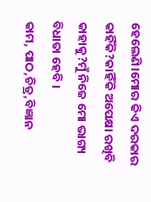ହେଲେଣି।ମୋର କିଏ ଦରକାର କାହିଁକି?କାହିଁକି ଅପେକ୍ଷା ରଖିବି କାହାକୁ?ମୁଁ ନିଜେ ମୋ ଭାଗ୍ୟ ବିଧାତା ହେବି ।
କାମ, ପାଠ,ଚିତ୍ର,ବିଜ୍ଞାନ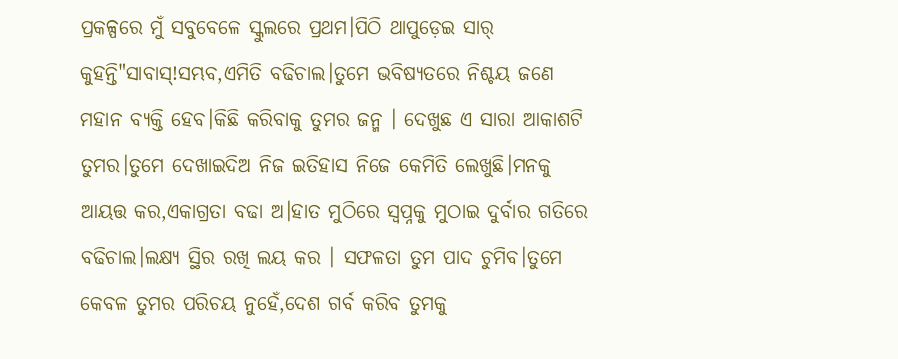ପ୍ରକଳ୍ପରେ ମୁଁ ସବୁବେଳେ ସ୍କୁଲରେ ପ୍ରଥମ।ପିଠି ଥାପୁଡ଼େଇ ସାର୍ କୁହନ୍ତି"ସାବାସ୍!ସମ୍ଭବ,ଏମିତି ବଢିଚାଲ।ତୁମେ ଭବିଷ୍ୟତରେ ନିଶ୍ଚୟ ଜଣେ ମହାନ ବ୍ୟକ୍ତି ହେବ।କିଛି କରିବାକୁ ତୁମର ଜନ୍ମ । ଦେଖୁଛ ଏ ସାରା ଆକାଶଟି ତୁମର।ତୁମେ ଦେଖାଇଦିଅ ନିଜ ଇତିହାସ ନିଜେ କେମିତି ଲେଖୁଛି।ମନକୁ ଆୟତ୍ତ କର,ଏକାଗ୍ରତା ବଢା ଅ।ହାତ ମୁଠିରେ ସ୍ୱପ୍ନକୁ ମୁଠାଇ ଦୁର୍ବାର ଗତିରେ ବଢିଚାଲ।ଲକ୍ଷ୍ୟ ସ୍ଥିର ରଖି ଲୟ କର । ସଫଳତା ତୁମ ପାଦ ଚୁମିବ।ତୁମେ କେବଳ ତୁମର ପରିଚୟ ନୁହେଁ,ଦେଶ ଗର୍ବ କରିବ ତୁମକୁ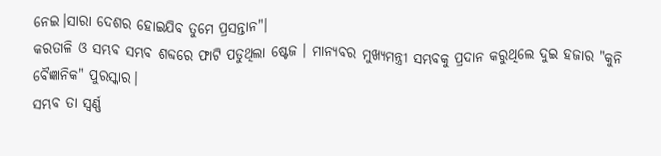ନେଇ।ସାରା ଦେଶର ହୋଇଯିବ ତୁମେ ପ୍ରସନ୍ତାନ"।
କରତାଳି ଓ ସମ୍ଭବ ସମ୍ଭବ ଶବ୍ଦରେ ଫାଟି ପଡୁଥିଲା ଷ୍ଟେଜ । ମାନ୍ୟବର ମୁଖ୍ୟମନ୍ତ୍ରୀ ସମ୍ଭବକୁ ପ୍ରଦାନ କରୁଥିଲେ ଦୁଇ ହଜାର "କୁନି ବୈଜ୍ଞାନିକ" ପୁରସ୍କାର।
ସମ୍ଭବ ତା ସ୍ଵର୍ଣ୍ଣ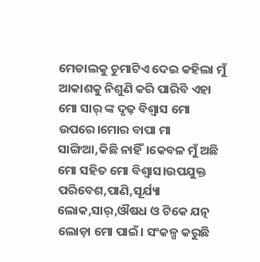ମେଡାଲକୁ ଚୁମାଟିଏ ଦେଇ କହିଲା ମୁଁ ଆକାଶକୁ ନିଶୁଣି କରି ପାରିବି ଏହା ମୋ ସାର୍ ଙ୍କ ଦୃଢ଼ ବିଶ୍ୱାସ ମୋ ଉପରେ।ମୋର ବାପା ମା ସାଙ୍ଗିଆ,କିଛି ନାହିଁ।କେବଳ ମୁଁ ଅଛି ମୋ ସହିତ ମୋ ବିଶ୍ୱାସ।ଉପଯୁକ୍ତ ପରିବେଶ,ପାଣି,ସୂର୍ଯ୍ୟା ଲୋକ,ସାର୍,ଔଷଧ ଓ ଟିକେ ଯତ୍ନ ଲୋଡ଼ା ମୋ ପାଇଁ। ସଂକଳ୍ପ କରୁଛି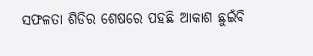ସଫଳତା ଶିଡିର ଶେଷରେ ପହଛି ଆକାଶ ଛୁଇଁବି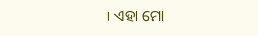। ଏହା ମୋ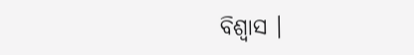ବିଶ୍ୱାସ ।